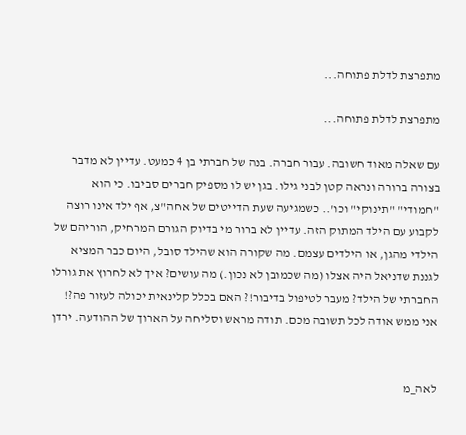מתפרצת לדלת פתוחה...

מתפרצת לדלת פתוחה...

עם שאלה מאוד חשובה. עבור חברה. בנה של חברתי בן 4 כמעט. עדיין לא מדבר בצורה ברורה ונראה קטן לבני גילו. בגן יש לו מספיק חברים סביבו. כי הוא "חמודי" "תינוקי" וכו'.. כשמגיעה שעת הדייטים של אחה"צ, אף ילד אינו רוצה לקבוע עם הילד המתוק הזה. עדיין לא ברור מי בדיוק הגורם המרחיק, הוריהם של הילדי מהגן, או הילדים עצמם. מה שקורה הוא שהילד סובל, היום כבר המציא לגננת שדניאל היה אצלו (מה שכמובן לא נכון.) מה עושים? איך לא לחרוץ את גורלו החברתי של הילד? מעבר לטיפול בדיבור!? האם בכלל קלינאית יכולה לעזור פה?! אני ממש אודה לכל תשובה מכם. תודה מראש וסליחה על הארוך של ההודעה. ירדן


לאה_מ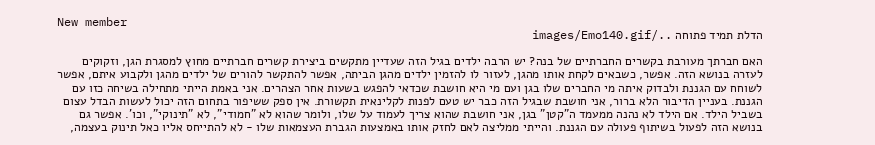New member
הדלת תמיד פתוחה ../images/Emo140.gif

האם חברתך מעורבת בקשרים החברתיים של בנה? יש הרבה ילדים בגיל הזה שעדיין מתקשים ביצירת קשרים חברתיים מחוץ למסגרת הגן, וזקוקים לעזרה בנושא הזה. אפשר, כשבאים לקחת אותו מהגן, לעזור לו להזמין ילדים מהגן הביתה, אפשר להתקשר להורים של ילדים מהגן ולקבוע איתם, אפשר לשוחח עם הגננת ולבדוק איתה מי החברים שלו בגן ועם מי היא חושבת שכדאי להפגש בשעות אחר הצהרים. אני באמת הייתי מתחילה בשיחה כזו עם הגננת. בעניין הדיבור הלא ברור, אני חושבת שבגיל הזה כבר יש טעם לפנות לקלינאית תקשורת. אין ספק ששיפור בתחום הזה יכול לעשות הבדל עצום בשביל הילד. אם הילד לא נהנה ממעמד ה"קטן" בגן, אני חושבת שהוא צריך לעמוד על שלו, ולומר שהוא לא "חמודי", לא "תינוקי", וכו'. אפשר גם בנושא הזה לפעול בשיתוף פעולה עם הגננת. והייתי ממליצה לאם לחזק אותו באמצעות הגברת העצמאות שלו - לא להתייחס אליו כאל תינוק בעצמה,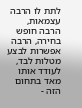לתת לו הרבה עצמאות, הרבה חופש בחירה, הרבה אפשרות לבצע מטלות לבד, לעודד אותו מאד בתחום הזה -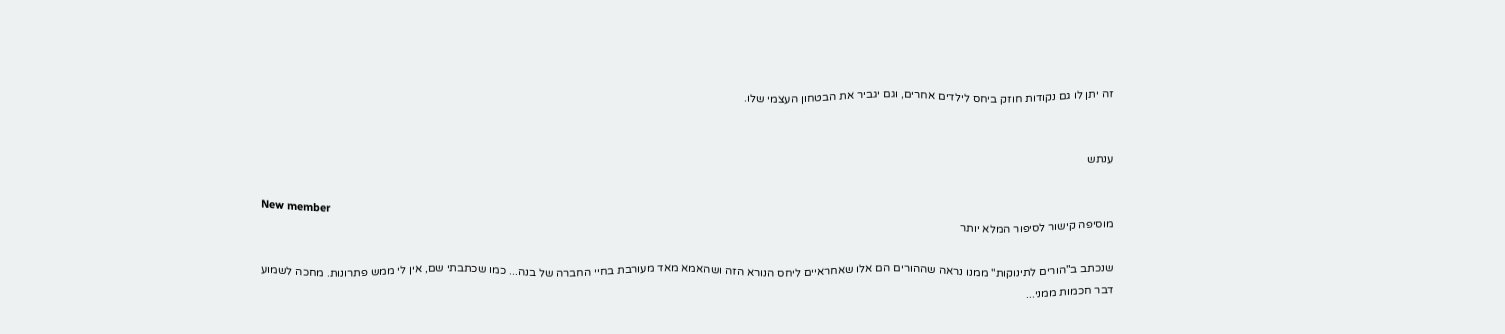זה יתן לו גם נקודות חוזק ביחס לילדים אחרים, וגם יגביר את הבטחון העצמי שלו.


ענתש

New member
מוסיפה קישור לסיפור המלא יותר

שנכתב ב"הורים לתינוקות" ממנו נראה שההורים הם אלו שאחראיים ליחס הנורא הזה ושהאמא מאד מעורבת בחיי החברה של בנה... כמו שכתבתי שם, אין לי ממש פתרונות. מחכה לשמוע דבר חכמות ממני...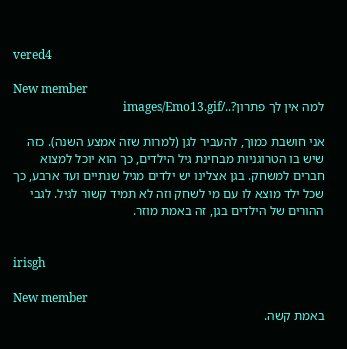vered4

New member
למה אין לך פתרון?../images/Emo13.gif

אני חושבת כמוך, להעביר לגן (למרות שזה אמצע השנה). כזה שיש בו הטרוגניות מבחינת גיל הילדים, כך הוא יוכל למצוא חברים למשחק. בגן אצלינו יש ילדים מגיל שנתיים ועד ארבע, כך שכל ילד מוצא לו עם מי לשחק וזה לא תמיד קשור לגיל. לגבי ההורים של הילדים בגן, זה באמת מוזר.


irisgh

New member
באמת קשה.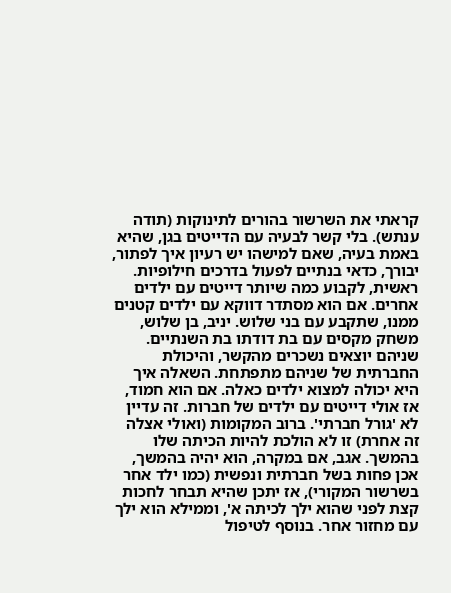קראתי את השרשור בהורים לתינוקות (תודה ענתש). בלי קשר לבעיה עם הדייטים בגן, שהיא באמת בעיה, שאם למישהו יש רעיון איך לפתור, יבורך, כדאי בנתיים לפעול בדרכים חילופיות. ראשית, לקבוע כמה שיותר דייטים עם ילדים אחרים. אם הוא מסתדר דווקא עם ילדים קטנים ממנו, שתקבע עם בני שלוש. יניב, בן שלוש, משחק מקסים עם בת דודתו בת השנתיים. שניהם יוצאים נשכרים מהקשר, והיכולת החברתית של שניהם מתפתחת. השאלה איך היא יכולה למצוא ילדים כאלה. אם הוא חמוד, אז אולי דייטים עם ילדים של חברות. זה עדיין לא 'גורל חברתי'. ברוב המקומות (ואולי אצלה זה אחרת) זו לא הולכת להיות הכיתה שלו בהמשך. אגב, אם במקרה, הוא יהיה בהמשך, אכן פחות בשל חברתית ונפשית (כמו ילד אחר בשרשור המקורי), אז יתכן שהיא תבחר לחכות קצת לפני שהוא ילך לכיתה א', וממילא הוא ילך עם מחזור אחר. בנוסף לטיפול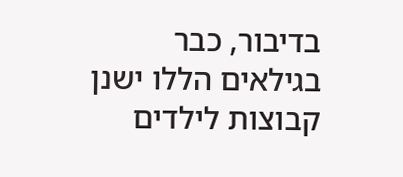בדיבור, כבר בגילאים הללו ישנן קבוצות לילדים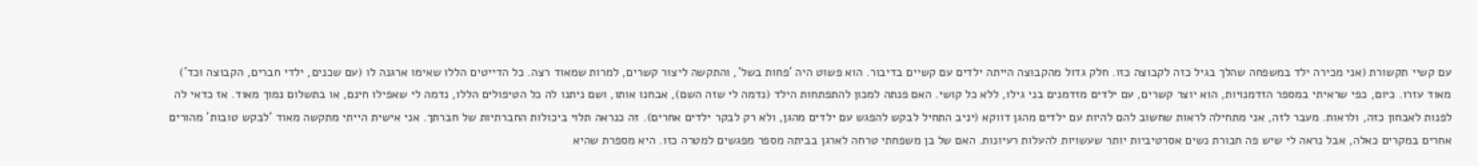עם קשיי תקשורת (אני מכירה ילד במשפחה שהלך בגיל כזה לקבוצה כזו. חלק גדול מהקבוצה הייתה ילדים עם קשיים בדיבור. הוא פשוט היה 'פחות בשל', והתקשה ליצור קשרים, למרות שמאוד רצה. כל הדייטים הללו שאימו ארגנה לו (עם שכנים, ילדי חברים, הקבוצה וכד') מאוד עזרו. כיום, כפי שראיתי במספר הזדמנויות, הוא יוצר קשרים, עם ילדים מזדמנים בני גילו, ללא כל קושי. האם פנתה למכון להתפתחות הילד (נדמה לי שזה השם), אבחנו אותו, ושם ניתנו לה כל הטיפולים הללו, נדמה לי שאפילו חינם, או בתשלום נמוך מאוד. אז כדאי לה לפנות לאבחון כזה, ולראות. מעבר לזה, אני מתחילה לראות שחשוב להם להיות עם ילדים מהגן דווקא (יניב התחיל לבקש להפגש עם ילדים מהגן, ולא רק לבקר ילדים אחרים). זה כנראה תלוי ביכולות החברתיות של חברתך. אני אישית הייתי מתקשה מאוד 'לבקש טובות' מהורים אחרים במקרים כאלה, אבל נראה לי שיש פה חבורת נשים אסרטיביות יותר שעשויות להעלות רעיונות. האם של בן משפחתי טרחה לארגן בביתה מספר מפגשים למטרה כזו. היא מספרת שהיא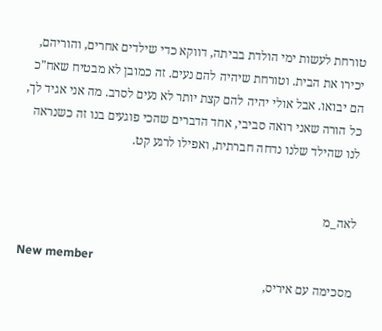טורחת לעשות ימי הולדת בביתה, דווקא כדי שילדים אחרים, והוריהם, יכירו את הבית. וטורחת שיהיה להם נעים. זה כמובן לא מבטיח שאח"כ הם יבואו. אבל אולי יהיה להם קצת יותר לא נעים לסרב. מה אני אגיד לך, כל הורה שאני רואה סביבי, אחד הדברים שהכי פוגעים בנו זה כשנראה לנו שהילד שלנו נדחה חברתית, ואפילו לרגע קט.


לאה_מ

New member
מסכימה עם איריס,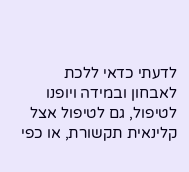לדעתי כדאי ללכת לאבחון ובמידה ויופנו לטיפול, גם לטיפול אצל קלינאית תקשורת, או כפי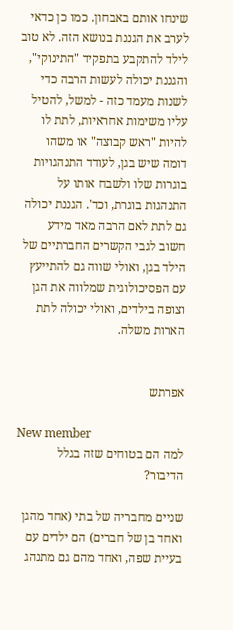שינחו אותם באבחון. כמו כן כדאי לערב את הגננת בנושא הזה. לא טוב לילד להתקבע בתפקיד "התינוקי", והגננת יכולה לעשות הרבה כדי לשנות מעמד כזה - למשל, להטיל עליו משימות אחראיות, לתת לו להיות "ראש קבוצה" או משהו דומה שיש בגן, לעודד התנהגויות בוגרות שלו ולשבח אותו על התנהגות בוגרת, וכד'. הגננת יכולה גם לתת לאם הרבה מאד מידע חשוב לגבי הקשרים החברתיים של הילד בגן, ואולי שווה גם להתייעץ עם הפסיכולוגית שמלווה את הגן וצופה בילדים, ואולי יכולה לתת הארות משלה.


אפרתש

New member
למה הם בטוחים שזה בגלל הדיבור?

שניים מחבריה של בתי (אחד מהגן ואחד בן של חברים) הם ילדים עם בעיית שפה, ואחד מהם גם מתנהג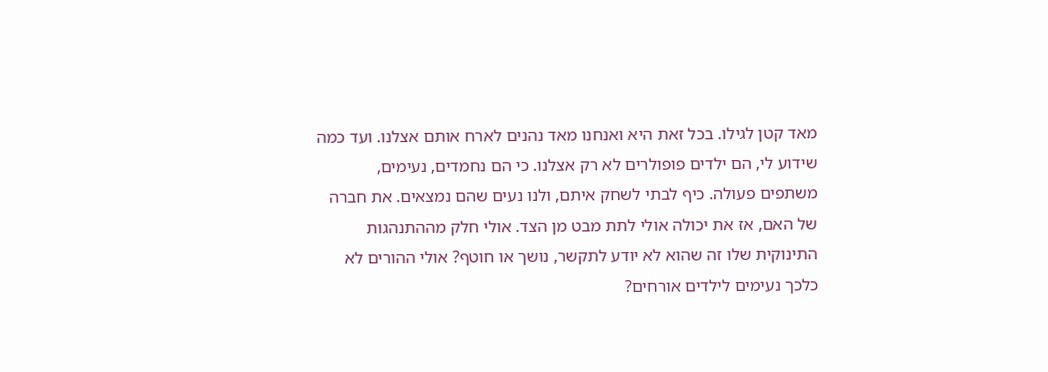מאד קטן לגילו. בכל זאת היא ואנחנו מאד נהנים לארח אותם אצלנו. ועד כמה שידוע לי, הם ילדים פופולרים לא רק אצלנו. כי הם נחמדים, נעימים, משתפים פעולה. כיף לבתי לשחק איתם, ולנו נעים שהם נמצאים. את חברה של האם, אז את יכולה אולי לתת מבט מן הצד. אולי חלק מההתנהגות התינוקית שלו זה שהוא לא יודע לתקשר, נושך או חוטף? אולי ההורים לא כלכך נעימים לילדים אורחים?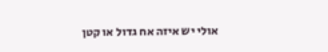אולי יש איזה אח גדול או קטן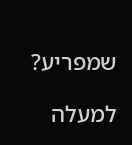שמפריע?

למעלה